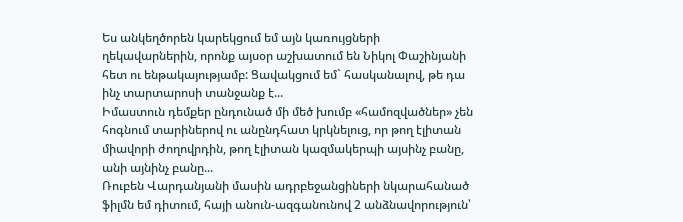Ես անկեղծորեն կարեկցում եմ այն կառույցների ղեկավարներին, որոնք այսօր աշխատում են Նիկոլ Փաշինյանի հետ ու ենթակայությամբ: Ցավակցում եմ` հասկանալով, թե դա ինչ տարտարոսի տանջանք է...
Իմաստուն դեմքեր ընդունած մի մեծ խումբ «համոզվածներ» չեն հոգնում տարիներով ու անընդհատ կրկնելուց, որ թող էլիտան միավորի ժողովրդին, թող էլիտան կազմակերպի այսինչ բանը, անի այնինչ բանը...
Ռուբեն Վարդանյանի մասին ադրբեջանցիների նկարահանած ֆիլմն եմ դիտում, հայի անուն-ազգանունով 2 անձնավորություն՝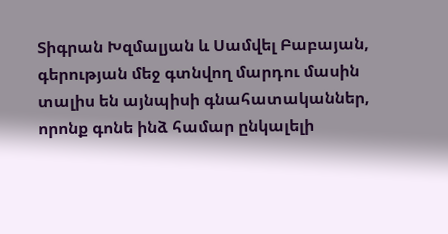Տիգրան Խզմալյան և Սամվել Բաբայան, գերության մեջ գտնվող մարդու մասին տալիս են այնպիսի գնահատականներ, որոնք գոնե ինձ համար ընկալելի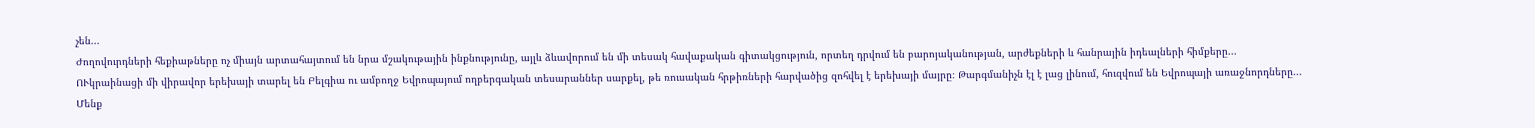չեն...
Ժողովուրդների հեքիաթները ոչ միայն արտահայտում են նրա մշակութային ինքնությունը, այլև ձևավորում են մի տեսակ հավաքական գիտակցություն, որտեղ դրվում են բարոյականության, արժեքների և հանրային իդեալների հիմքերը...
ՈՒկրաինացի մի վիրավոր երեխայի տարել են Բելգիա ու ամբողջ Եվրոպայում ողբերգական տեսարաններ սարքել, թե ռուսական հրթիռների հարվածից զոհվել է երեխայի մայրը։ Թարգմանիչն էլ է լաց լինում, հուզվում են Եվրոպայի առաջնորդները...
Մենք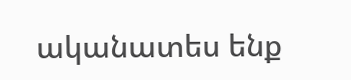ականատես ենք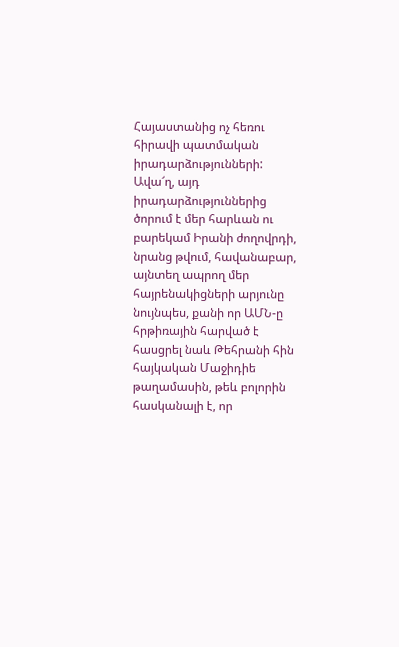Հայաստանից ոչ հեռու հիրավի պատմական իրադարձությունների: Ավա՜ղ, այդ իրադարձություններից ծորում է մեր հարևան ու բարեկամ Իրանի ժողովրդի, նրանց թվում, հավանաբար, այնտեղ ապրող մեր հայրենակիցների արյունը նույնպես, քանի որ ԱՄՆ-ը հրթիռային հարված է հասցրել նաև Թեհրանի հին հայկական Մաջիդիե թաղամասին, թեև բոլորին հասկանալի է, որ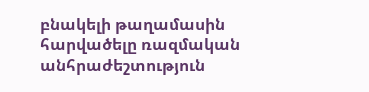բնակելի թաղամասին հարվածելը ռազմական անհրաժեշտություն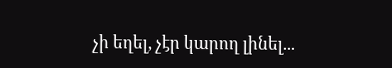չի եղել, չէր կարող լինել...